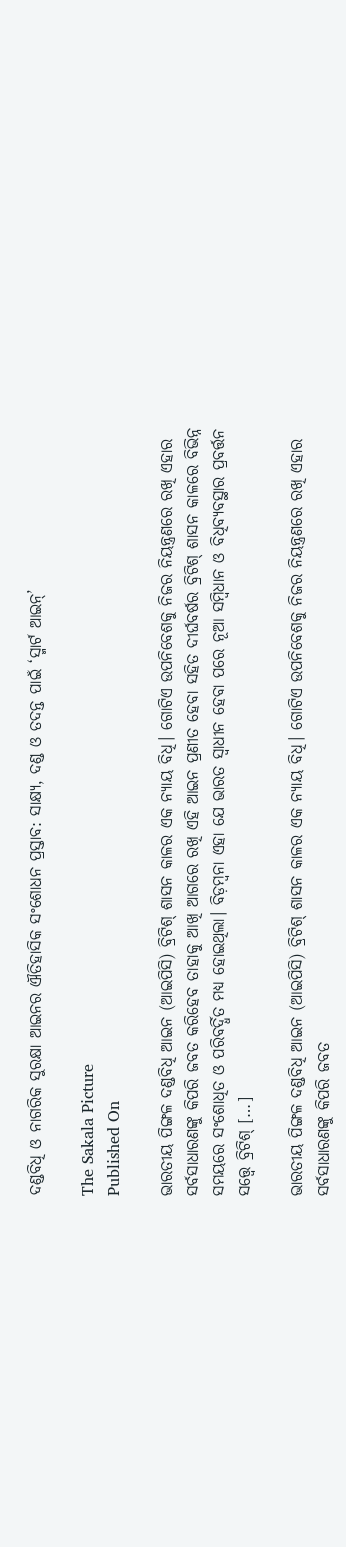ଦଣ୍ଡବିଧି ଓ ନାଗରିକ ସୁରକ୍ଷା ଆଇନର ଐତିହାସିକ ସଂଶୋଧନ ପ୍ରସ୍ତାବ: ସାକ୍ଷ୍ୟ, ଦଣ୍ଡ ଓ ତଦନ୍ତ ପାଇଁ ‘ସ୍ମାର୍ଟ ଆଇନ୍‌‌’

The Sakala Picture
Published On

ଭାରତୀୟ ପିଙ୍ଗଳ ଦଣ୍ଡବିଧି ଆଇନ (ଆଇପିସି) ବ୍ରିଟିଶ୍‌‌ ଶାସନ କାଳର ଏକ ନ୍ୟାୟ ବିଧି। ଗୋଟିଏ ଉପନିବେଶକୁ ନିଜର ନିୟନ୍ତ୍ରଣରେ ରଖି ଏହାର ସର୍ବସାଧାରଣଙ୍କୁ କିପରି ଜବତ କରିହେବ ତାହାକୁ ଆଖି ଆଗରେ ରଖି ଏହି ଆଇନ ପ୍ରଣୀତ ହେବା ସହିତ ଦୀର୍ଘବର୍ଷର ବ୍ରିଟିଶ୍‌‌ ଶାସନ କାଳରେ ବିଭିନ୍ନ ସମୟରେ ସଂଶୋଧିତ ଓ ପରିବର୍ଦ୍ଧିତ ମଧ୍ୟ ହୋଇଥିଲା। ବିଡ଼ମ୍ବନା ଏହା ଯେ ଭାରତ ସ୍ୱାଧୀନ ହେବା ପରେ ନୂଆ ସମ୍ବିଧାନ ଓ ବିଧିବ୍ୟବସ୍ଥାର ପ୍ରବର୍ତ୍ତନ ସତ୍ତ୍ବେ ବ୍ରିଟିଶ୍‌‌ […]

ଭାରତୀୟ ପିଙ୍ଗଳ ଦଣ୍ଡବିଧି ଆଇନ (ଆଇପିସି) ବ୍ରିଟିଶ୍‌‌ ଶାସନ କାଳର ଏକ ନ୍ୟାୟ ବିଧି। ଗୋଟିଏ ଉପନିବେଶକୁ ନିଜର ନିୟନ୍ତ୍ରଣରେ ରଖି ଏହାର ସର୍ବସାଧାରଣଙ୍କୁ କିପରି ଜବତ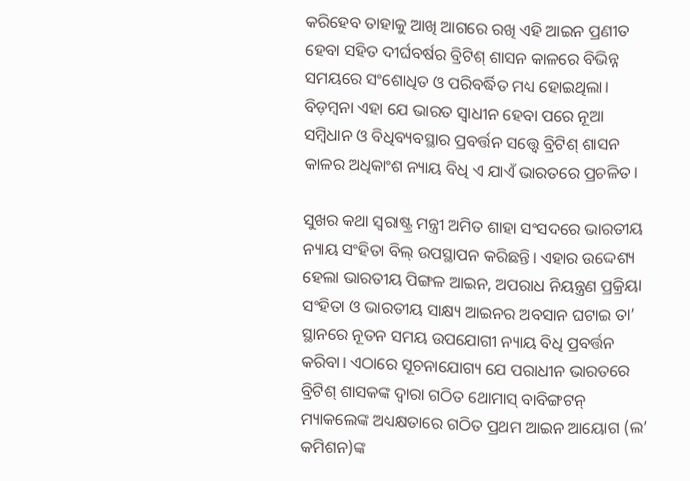କରିହେବ ତାହାକୁ ଆଖି ଆଗରେ ରଖି ଏହି ଆଇନ ପ୍ରଣୀତ ହେବା ସହିତ ଦୀର୍ଘବର୍ଷର ବ୍ରିଟିଶ୍‌‌ ଶାସନ କାଳରେ ବିଭିନ୍ନ ସମୟରେ ସଂଶୋଧିତ ଓ ପରିବର୍ଦ୍ଧିତ ମଧ୍ୟ ହୋଇଥିଲା। ବିଡ଼ମ୍ବନା ଏହା ଯେ ଭାରତ ସ୍ୱାଧୀନ ହେବା ପରେ ନୂଆ ସମ୍ବିଧାନ ଓ ବିଧିବ୍ୟବସ୍ଥାର ପ୍ରବର୍ତ୍ତନ ସତ୍ତ୍ବେ ବ୍ରିଟିଶ୍‌‌ ଶାସନ କାଳର ଅଧିକାଂଶ ନ୍ୟାୟ ବିଧି ଏ ଯାଏଁ ଭାରତରେ ପ୍ରଚଳିତ।

ସୁଖର କଥା ସ୍ୱରାଷ୍ଟ୍ର ମନ୍ତ୍ରୀ ଅମିତ ଶାହା ସଂସଦରେ ଭାରତୀୟ ନ୍ୟାୟ ସଂହିତା ବିଲ୍‌‌ ଉପସ୍ଥାପନ କରିଛନ୍ତି। ଏହାର ଉଦ୍ଦେଶ୍ୟ ହେଲା ଭାରତୀୟ ପିଙ୍ଗଳ ଆଇନ, ଅପରାଧ ନିୟନ୍ତ୍ରଣ ପ୍ରକ୍ରିୟା ସଂହିତା ଓ ଭାରତୀୟ ସାକ୍ଷ୍ୟ ଆଇନର ଅବସାନ ଘଟାଇ ତା’ ସ୍ଥାନରେ ନୂତନ ସମୟ ଉପଯୋଗୀ ନ୍ୟାୟ ବିଧି ପ୍ରବର୍ତ୍ତନ କରିବା। ଏଠାରେ ସୂଚନାଯୋଗ୍ୟ ଯେ ପରାଧୀନ ଭାରତରେ ବ୍ରିଟିଶ୍‌‌ ଶାସକଙ୍କ ଦ୍ୱାରା ଗଠିତ ଥୋମାସ୍‌‌ ବାବିଙ୍ଗଟନ୍‌‌ ମ୍ୟାକଲେଙ୍କ ଅଧ୍ୟକ୍ଷତାରେ ଗଠିତ ପ୍ରଥମ ଆଇନ ଆୟୋଗ (ଲ’ କମିଶନ)ଙ୍କ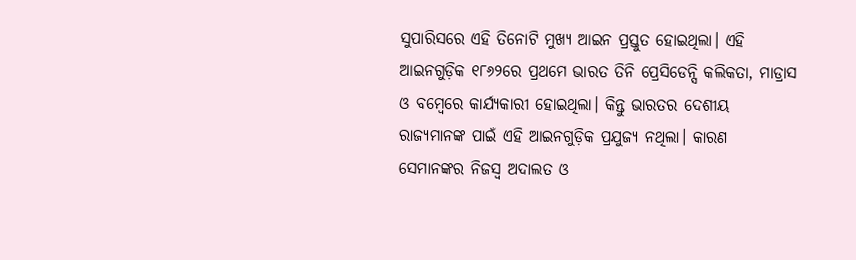ସୁପାରିସରେ ଏହି ତିନୋଟି ମୁଖ୍ୟ ଆଇନ ପ୍ରସ୍ତୁତ ହୋଇଥିଲା। ଏହି ଆଇନଗୁଡ଼ିକ ୧୮୬୨ରେ ପ୍ରଥମେ ଭାରତ ତିନି ପ୍ରେସିଡେନ୍ସି କଲିକତା, ମାଡ୍ରାସ ଓ ବମ୍ବେରେ କାର୍ଯ୍ୟକାରୀ ହୋଇଥିଲା। କିନ୍ତୁ ଭାରତର ଦେଶୀୟ ରାଜ୍ୟମାନଙ୍କ ପାଇଁ ଏହି ଆଇନଗୁଡ଼ିକ ପ୍ରଯୁଜ୍ୟ ନଥିଲା। କାରଣ ସେମାନଙ୍କର ନିଜସ୍ୱ ଅଦାଲତ ଓ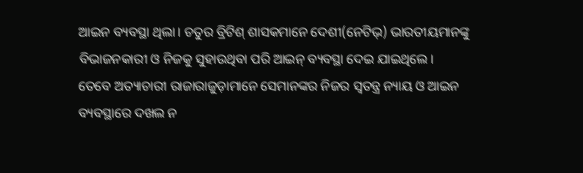ଆଇନ ବ୍ୟବସ୍ଥା ଥିଲା। ଚତୁର ବ୍ରିଟିଶ୍‌‌ ଶାସକମାନେ ଦେଶୀ(ନେଟିଭ୍‌‌) ଭାରତୀୟମାନଙ୍କୁ ବିଭାଜନକାରୀ ଓ ନିଜକୁ ସୁହାଉଥିବା ପରି ଆଇନ୍‌‌ ବ୍ୟବସ୍ଥା ଦେଇ ଯାଇଥିଲେ। ତେବେ ଅତ୍ୟାଚାରୀ ରାଜାରାଜୁଡ଼ାମାନେ ସେମାନଙ୍କର ନିଜର ସ୍ୱତନ୍ତ୍ର ନ୍ୟାୟ ଓ ଆଇନ ବ୍ୟବସ୍ଥାରେ ଦଖଲ ନ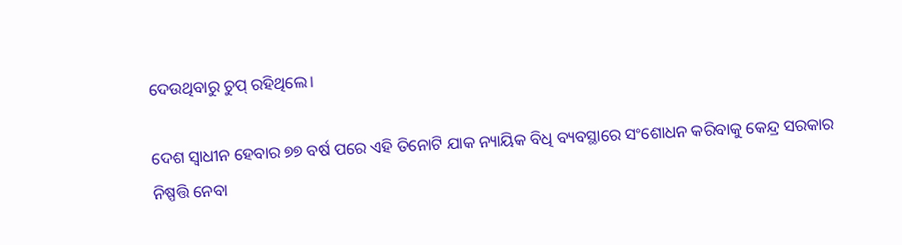ଦେଉଥିବାରୁ ଚୁପ୍‌‌ ରହିଥିଲେ।

ଦେଶ ସ୍ୱାଧୀନ ହେବାର ୭୭ ବର୍ଷ ପରେ ଏହି ତିନୋଟି ଯାକ ନ୍ୟାୟିକ ବିଧି ବ୍ୟବସ୍ଥାରେ ସଂଶୋଧନ କରିବାକୁ କେନ୍ଦ୍ର ସରକାର ନିଷ୍ପତ୍ତି ନେବା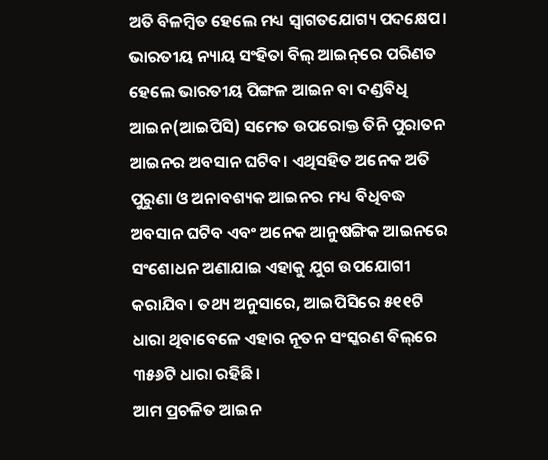ଅତି ବିଳମ୍ବିତ ହେଲେ ମଧ୍ୟ ସ୍ୱାଗତଯୋଗ୍ୟ ପଦକ୍ଷେପ। ଭାରତୀୟ ନ୍ୟାୟ ସଂହିତା ବିଲ୍‌‌ ଆଇନ୍‌‌ରେ ପରିଣତ ହେଲେ ଭାରତୀୟ ପିଙ୍ଗଳ ଆଇନ ବା ଦଣ୍ଡବିଧି ଆଇନ(ଆଇପିସି) ସମେତ ଉପରୋକ୍ତ ତିନି ପୁରାତନ ଆଇନର ଅବସାନ ଘଟିବ। ଏଥିସହିତ ଅନେକ ଅତି ପୁରୁଣା ଓ ଅନାବଶ୍ୟକ ଆଇନର ମଧ୍ୟ ବିଧିବଦ୍ଧ ଅବସାନ ଘଟିବ ଏବଂ ଅନେକ ଆନୁଷଙ୍ଗିକ ଆଇନରେ ସଂଶୋଧନ ଅଣାଯାଇ ଏହାକୁ ଯୁଗ ଉପଯୋଗୀ କରାଯିବ। ତଥ୍ୟ ଅନୁସାରେ, ଆଇପିସିରେ ୫୧୧ଟି ଧାରା ଥିବାବେଳେ ଏହାର ନୂତନ ସଂସ୍କରଣ ବିଲ୍‌‌ରେ ୩୫୬ଟି ଧାରା ରହିଛି।
ଆମ ପ୍ରଚଳିତ ଆଇନ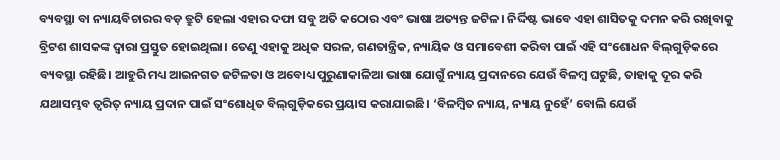ବ୍ୟବସ୍ଥା ବା ନ୍ୟାୟବିଚାରର ବଡ଼ ତ୍ରୁଟି ହେଲା ଏହାର ଦଫା ସବୁ ଅତି କଠୋର ଏବଂ ଭାଷା ଅତ୍ୟନ୍ତ ଜଟିଳ। ନିର୍ଦ୍ଦିଷ୍ଟ ଭାବେ ଏହା ଶାସିତକୁ ଦମନ କରି ରଖିବାକୁ ବ୍ରିଟଶ ଶାସକଙ୍କ ଦ୍ୱାରା ପ୍ରସ୍ତୁତ ହୋଇଥିଲା। ତେଣୁ ଏହାକୁ ଅଧିକ ସରଳ, ଗଣତାନ୍ତ୍ରିକ, ନ୍ୟାୟିକ ଓ ସମାବେଶୀ କରିବା ପାଇଁ ଏହି ସଂଶୋଧନ ବିଲ୍‌‌ଗୁଡ଼ିକରେ ବ୍ୟବସ୍ଥା ରହିଛି। ଆହୁରି ମଧ୍ୟ ଆଇନଗତ ଜଟିଳତା ଓ ଅବୋଧ୍ୟ ପୁରୁଣାକାଳିଆ ଭାଷା ଯୋଗୁଁ ନ୍ୟାୟ ପ୍ରଦାନରେ ଯେଉଁ ବିଳମ୍ବ ଘଟୁଛି, ତାହାକୁ ଦୂର କରି ଯଥାସମ୍ଭବ ତ୍ୱରିତ୍‌‌ ନ୍ୟାୟ ପ୍ରଦାନ ପାଇଁ ସଂଶୋଧିତ ବିଲ୍‌‌ଗୁଡ଼ିକରେ ପ୍ରୟାସ କରାଯାଇଛି। ‘ବିଳମ୍ବିତ ନ୍ୟାୟ, ନ୍ୟାୟ ନୁହେଁ’ ବୋଲି ଯେଉଁ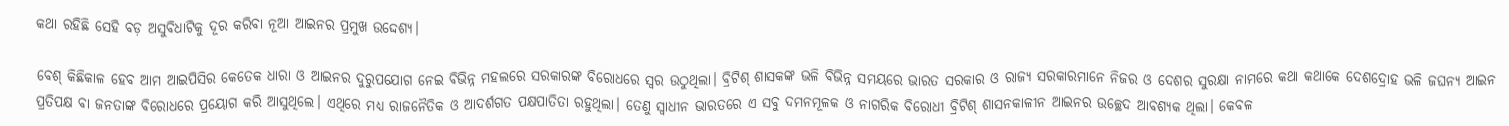କଥା ରହିଛି ସେହି ବଡ଼ ଅସୁବିଧାଟିକୁ ଦୂର କରିବା ନୂଆ ଆଇନର ପ୍ରମୁଖ ଉଦ୍ଦେଶ୍ୟ।

ବେଶ୍‌‌ କିଛିକାଳ ହେବ ଆମ ଆଇପିସିର କେତେକ ଧାରା ଓ ଆଇନର ଦୁରୁପଯୋଗ ନେଇ ବିଭିନ୍ନ ମହଲରେ ସରକାରଙ୍କ ବିରୋଧରେ ସ୍ୱର ଉଠୁଥିଲା। ବ୍ରିଟିଶ୍‌‌ ଶାସକଙ୍କ ଭଳି ବିଭିନ୍ନ ସମୟରେ ଭାରତ ସରକାର ଓ ରାଜ୍ୟ ସରକାରମାନେ ନିଜର ଓ ଦେଶର ସୁରକ୍ଷା ନାମରେ କଥା କଥାକେ ଦେଶଦ୍ରୋହ ଭଳି ଜଘନ୍ୟ ଆଇନ ପ୍ରତିପକ୍ଷ ବା ଜନତାଙ୍କ ବିରୋଧରେ ପ୍ରୟୋଗ କରି ଆସୁଥିଲେ। ଏଥିରେ ମଧ୍ୟ ରାଜନୈତିକ ଓ ଆଦର୍ଶଗତ ପକ୍ଷପାତିତା ରହୁଥିଲା। ତେଣୁ ସ୍ୱାଧୀନ ଭାରତରେ ଏ ସବୁ ଦମନମୂଳକ ଓ ନାଗରିକ ବିରୋଧୀ ବ୍ରିଟିଶ୍‌‌ ଶାସନକାଳୀନ ଆଇନର ଉଚ୍ଛେଦ ଆବଶ୍ୟକ ଥିଲା। କେବଳ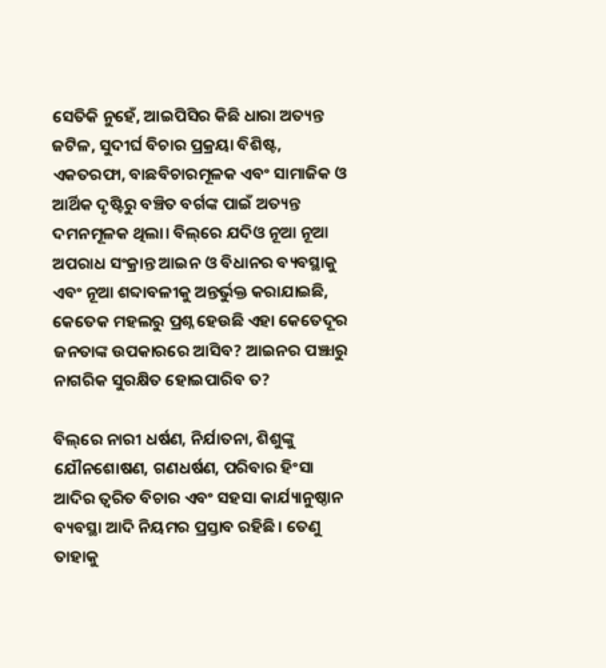ସେତିକି ନୁହେଁ, ଆଇପିସିର କିଛି ଧାରା ଅତ୍ୟନ୍ତ ଜଟିଳ, ସୁଦୀର୍ଘ ବିଚାର ପ୍ରକ୍ରୟା ବିଶିଷ୍ଟ, ଏକତରଫା, ବାଛବିଚାରମୂଳକ ଏବଂ ସାମାଜିକ ଓ ଆର୍ଥିକ ଦୃଷ୍ଟିରୁ ବଞ୍ଚିତ ବର୍ଗଙ୍କ ପାଇଁ ଅତ୍ୟନ୍ତ ଦମନମୂଳକ ଥିଲା। ବିଲ୍‌‌ରେ ଯଦିଓ ନୂଆ ନୂଆ ଅପରାଧ ସଂକ୍ରାନ୍ତ ଆଇନ ଓ ବିଧାନର ବ୍ୟବସ୍ଥାକୁ ଏବଂ ନୂଆ ଶବ୍ଦାବଳୀକୁ ଅନ୍ତର୍ଭୁକ୍ତ କରାଯାଇଛି, କେତେକ ମହଲରୁ ପ୍ରଶ୍ନ ହେଉଛି ଏହା କେତେଦୂର ଜନତାଙ୍କ ଉପକାରରେ ଆସିବ? ଆଇନର ପଞ୍ଝାରୁ ନାଗରିକ ସୁରକ୍ଷିତ ହୋଇପାରିବ ତ?

ବିଲ୍‌‌ରେ ନାରୀ ଧର୍ଷଣ, ନିର୍ଯାତନା, ଶିଶୁଙ୍କୁ ଯୌନଶୋଷଣ, ଗଣଧର୍ଷଣ, ପରିବାର ହିଂସା ଆଦିର ତ୍ୱରିତ ବିଚାର ଏବଂ ସହସା କାର୍ଯ୍ୟାନୁଷ୍ଠାନ ବ୍ୟବସ୍ଥା ଆଦି ନିୟମର ପ୍ରସ୍ତାବ ରହିଛି। ତେଣୁ ତାହାକୁ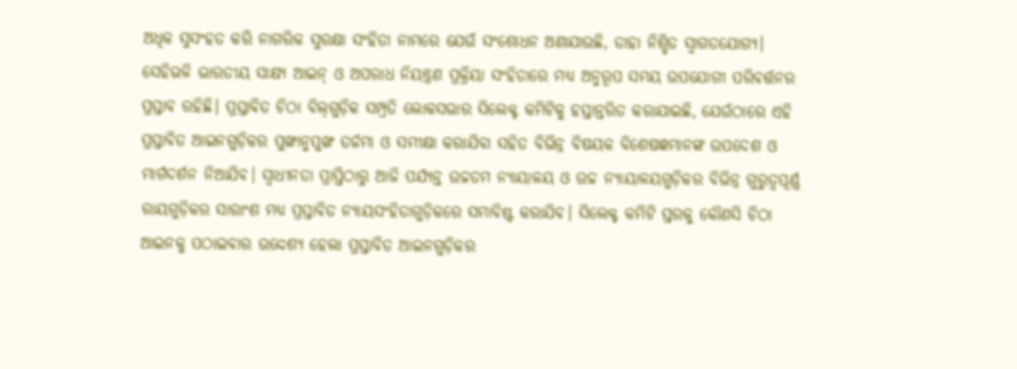ଅଧିକ ସୁସଂହତ କରି ନାଗରିକ ସୁରକ୍ଷା ସଂହିତା ନାମରେ ଯେଉଁ ସଂଶୋଧନ ଅଣାଯାଉଛି, ତାହା ନିଶ୍ଚିତ ସ୍ୱାଗତଯୋଗ୍ୟ। ସେହିଭଳି ଭାରତୀୟ ସାକ୍ଷ୍ୟ ଆଇନ୍‌‌ ଓ ଅପରାଧ ନିୟନ୍ତ୍ରଣ ପ୍ରକ୍ରିୟା ସଂହିତାରେ ମଧ୍ୟ ଅନୁରୂପ ସମୟ ଉପଯୋଗୀ ପରିବର୍ତ୍ତନର ପ୍ରସ୍ତାବ ରହିଛି। ପ୍ରସ୍ତାବିତ ଚିଠା ବିଲ୍‌‌ଗୁଡ଼ିକ ସମ୍ପ୍ରତି ଲୋକସଭାର ସିଲେକ୍ଟ କମିଟିକୁ ହସ୍ତାନ୍ତରିତ କରାଯାଇଛି, ଯେଉଁଠାରେ ଏହି ପ୍ରସ୍ତାବିତ ଆଇନଗୁଡ଼ିକର ପୁଙ୍ଖାନୁପୁଙ୍ଖ ତର୍ଜମା ଓ ସମୀକ୍ଷା କରାଯିବା ସହିତ ବିଭିନ୍ନ ବିଷୟକ ବିଶେଷଜ୍ଞମାନଙ୍କ ଉପଦେଶ ଓ ମାର୍ଗଦର୍ଶନ ନିଆଯିବ। ସ୍ୱାଧୀନତା ପ୍ରାପ୍ତିଠାରୁ ଆଜି ପର୍ଯ୍ୟନ୍ତ ଉଚ୍ଚତମ ନ୍ୟାୟାଳୟ ଓ ଉଚ୍ଚ ନ୍ୟାୟାଳୟଗୁଡ଼ିକର ବିଭିନ୍ନ ଗୁରୁତ୍ୱପୂର୍ଣ୍ଣ ରାୟଗୁଡ଼ିକର ସାରାଂଶ ମଧ୍ୟ ପ୍ରସ୍ତାବିତ ନ୍ୟାୟସଂହିତାଗୁଡ଼ିକରେ ସମାବିଷ୍ଟ କରାଯିବ। ସିଲେକ୍ଟ କମିଟି ସ୍ତରକୁ କୌଣସି ଚିଠା ଆଇନକୁ ପଠାଇବାର ଉଦ୍ଦେଶ୍ୟ ହେଲା ପ୍ରସ୍ତାବିତ ଆଇନଗୁଡ଼ିକର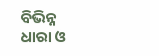ବିଭିନ୍ନ ଧାରା ଓ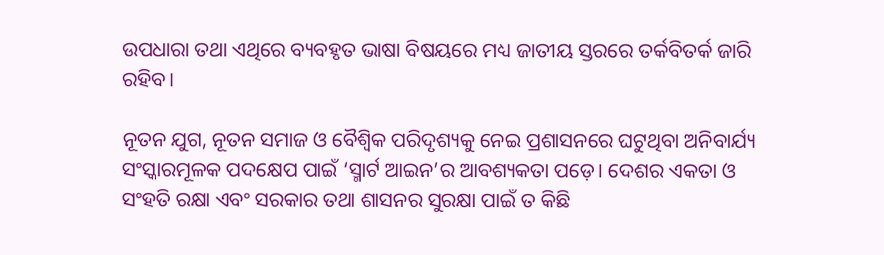ଉପଧାରା ତଥା ଏଥିରେ ବ୍ୟବହୃତ ଭାଷା ବିଷୟରେ ମଧ୍ୟ ଜାତୀୟ ସ୍ତରରେ ତର୍କବିତର୍କ ଜାରି ରହିବ।

ନୂତନ ଯୁଗ, ନୂତନ ସମାଜ ଓ ବୈଶ୍ୱିକ ପରିଦୃଶ୍ୟକୁ ନେଇ ପ୍ରଶାସନରେ ଘଟୁଥିବା ଅନିବାର୍ଯ୍ୟ ସଂସ୍କାରମୂଳକ ପଦକ୍ଷେପ ପାଇଁ ‘ସ୍ମାର୍ଟ ଆଇନ’ର ଆବଶ୍ୟକତା ପଡ଼େ। ଦେଶର ଏକତା ଓ ସଂହତି ରକ୍ଷା ଏବଂ ସରକାର ତଥା ଶାସନର ସୁରକ୍ଷା ପାଇଁ ତ କିଛି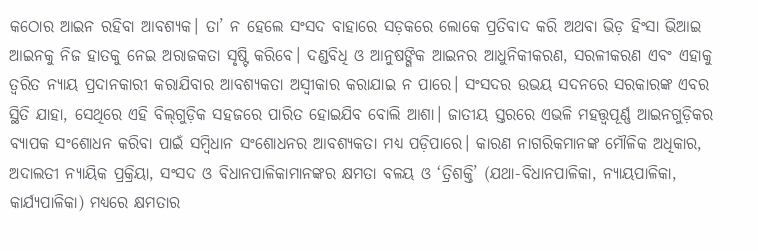କଠୋର ଆଇନ ରହିବା ଆବଶ୍ୟକ। ତା’ ନ ହେଲେ ସଂସଦ ବାହାରେ ସଡ଼କରେ ଲୋକେ ପ୍ରତିବାଦ କରି ଅଥବା ଭିଡ଼ ହିଂସା ଭିଆଇ ଆଇନକୁ ନିଜ ହାତକୁ ନେଇ ଅରାଜକତା ସୃଷ୍ଟି କରିବେ। ଦଣ୍ଡବିଧି ଓ ଆନୁଷଙ୍ଗିକ ଆଇନର ଆଧୁନିକୀକରଣ, ସରଳୀକରଣ ଏବଂ ଏହାକୁ ତ୍ୱରିତ ନ୍ୟାୟ ପ୍ରଦାନକାରୀ କରାଯିବାର ଆବଶ୍ୟକତା ଅସ୍ୱୀକାର କରାଯାଇ ନ ପାରେ। ସଂସଦର ଉଭୟ ସଦନରେ ସରକାରଙ୍କ ଏବର ସ୍ଥିତି ଯାହା, ସେଥିରେ ଏହି ବିଲ୍‌‌ଗୁଡ଼ିକ ସହଜରେ ପାରିତ ହୋଇଯିବ ବୋଲି ଆଶା। ଜାତୀୟ ସ୍ତରରେ ଏଭଳି ମହତ୍ତ୍ୱପୂର୍ଣ୍ଣ ଆଇନଗୁଡ଼ିକର ବ୍ୟାପକ ସଂଶୋଧନ କରିବା ପାଇଁ ସମ୍ବିଧାନ ସଂଶୋଧନର ଆବଶ୍ୟକତା ମଧ୍ୟ ପଡ଼ିପାରେ। କାରଣ ନାଗରିକମାନଙ୍କ ମୌଳିକ ଅଧିକାର, ଅଦାଲତୀ ନ୍ୟାୟିକ ପ୍ରକ୍ରିୟା, ସଂସଦ ଓ ବିଧାନପାଳିକାମାନଙ୍କର କ୍ଷମତା ବଳୟ ଓ ‘ତ୍ରିଶକ୍ତି’ (ଯଥା-ବିଧାନପାଳିକା, ନ୍ୟାୟପାଳିକା, କାର୍ଯ୍ୟପାଳିକା) ମଧ୍ୟରେ କ୍ଷମତାର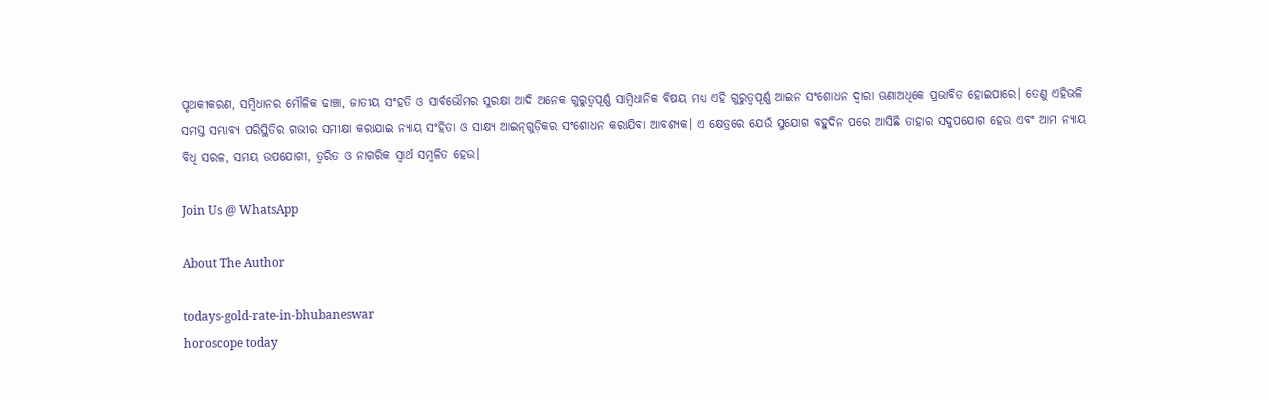ପୃଥକୀକରଣ, ସମ୍ବିଧାନର ମୌଳିକ ଢାଞ୍ଚା, ଜାତୀୟ ସଂହତି ଓ ସାର୍ବଭୌମର ସୁରକ୍ଷା ଆଦି ଅନେକ ଗୁରୁତ୍ୱପୂର୍ଣ୍ଣ ସାମ୍ବିଧାନିକ ବିଷୟ ମଧ୍ୟ ଏହି ଗୁରୁତ୍ୱପୂର୍ଣ୍ଣ ଆଇନ ସଂଶୋଧନ ଦ୍ୱାରା ଊଣାଅଧିକେ ପ୍ରଭାବିତ ହୋଇପାରେ। ତେଣୁ ଏହିଭଳି ସମସ୍ତ ସମ୍ଭାବ୍ୟ ପରିସ୍ଥିତିର ଗଭୀର ସମୀକ୍ଷା କରାଯାଇ ନ୍ୟାୟ ସଂହିତା ଓ ସାକ୍ଷ୍ୟ ଆଇନ୍‌‌ଗୁଡ଼ିକର ସଂଶୋଧନ କରାଯିବା ଆବଶ୍ୟକ। ଏ କ୍ଷେତ୍ରରେ ଯେଉଁ ସୁଯୋଗ ବହୁଦିନ ପରେ ଆସିଛି ତାହାର ସଦୁପଯୋଗ ହେଉ ଏବଂ ଆମ ନ୍ୟାୟ ବିଧି ସରଳ, ସମୟ ଉପଯୋଗୀ, ତ୍ୱରିତ ଓ ନାଗରିକ ସ୍ୱାର୍ଥ ସମ୍ବଳିତ ହେଉ।

Join Us @ WhatsApp

About The Author

todays-gold-rate-in-bhubaneswar
horoscope today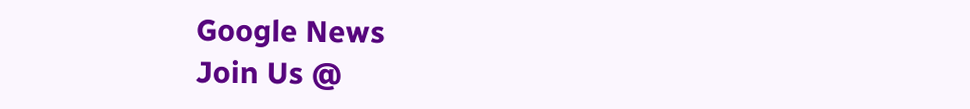Google News
Join Us @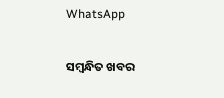WhatsApp

ସମ୍ବନ୍ଧିତ ଖବର